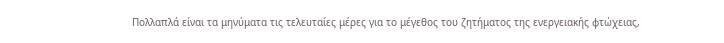Πολλαπλά είναι τα μηνύματα τις τελευταίες μέρες για το μέγεθος του ζητήματος της ενεργειακής φτώχειας,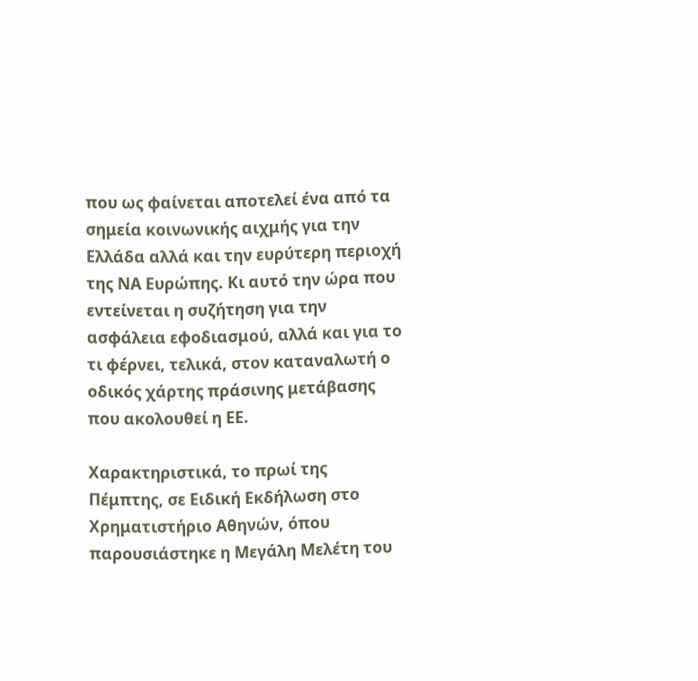που ως φαίνεται αποτελεί ένα από τα σημεία κοινωνικής αιχμής για την Ελλάδα αλλά και την ευρύτερη περιοχή της ΝΑ Ευρώπης. Κι αυτό την ώρα που εντείνεται η συζήτηση για την ασφάλεια εφοδιασμού, αλλά και για το τι φέρνει, τελικά, στον καταναλωτή ο οδικός χάρτης πράσινης μετάβασης που ακολουθεί η ΕΕ.

Χαρακτηριστικά, το πρωί της Πέμπτης, σε Ειδική Εκδήλωση στο Χρηματιστήριο Αθηνών, όπου παρουσιάστηκε η Μεγάλη Μελέτη του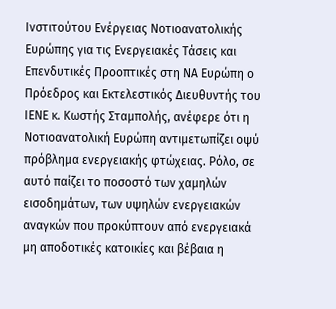Ινστιτούτου Ενέργειας Νοτιοανατολικής Ευρώπης για τις Ενεργειακές Τάσεις και Επενδυτικές Προοπτικές στη ΝΑ Ευρώπη ο Πρόεδρος και Εκτελεστικός Διευθυντής του ΙΕΝΕ κ. Κωστής Σταμπολής, ανέφερε ότι η Νοτιοανατολική Ευρώπη αντιμετωπίζει οψύ πρόβλημα ενεργειακής φτώχειας. Ρόλο, σε αυτό παίζει το ποσοστό των χαμηλών εισοδημάτων, των υψηλών ενεργειακών αναγκών που προκύπτουν από ενεργειακά μη αποδοτικές κατοικίες και βέβαια η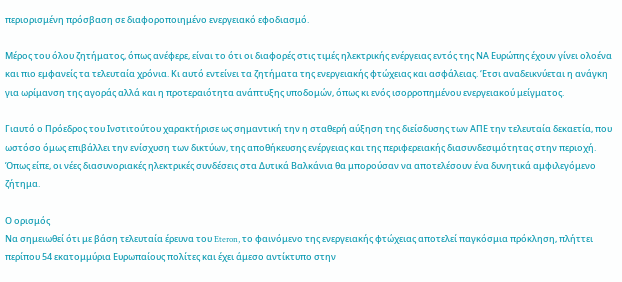περιορισμένη πρόσβαση σε διαφοροποιημένο ενεργειακό εφοδιασμό.

Μέρος του όλου ζητήματος, όπως ανέφερε, είναι το ότι οι διαφορές στις τιμές ηλεκτρικής ενέργειας εντός της ΝΑ Ευρώπης έχουν γίνει ολοένα και πιο εμφανείς τα τελευταία χρόνια. Κι αυτό εντείνει τα ζητήματα της ενεργειακής φτώχειας και ασφάλειας. ‘Ετσι αναδεικνύεται η ανάγκη για ωρίμανση της αγοράς αλλά και η προτεραιότητα ανάπτυξης υποδομών, όπως κι ενός ισορροπημένου ενεργειακού μείγματος.

Γιαυτό ο Πρόεδρος του Ινστιτούτου χαρακτήρισε ως σημαντική την η σταθερή αύξηση της διείσδυσης των ΑΠΕ την τελευταία δεκαετία, που ωστόσο όμως επιβάλλει την ενίσχυση των δικτύων, της αποθήκευσης ενέργειας και της περιφερειακής διασυνδεσιμότητας στην περιοχή. Όπως είπε, οι νέες διασυνοριακές ηλεκτρικές συνδέσεις στα Δυτικά Βαλκάνια θα μπορούσαν να αποτελέσουν ένα δυνητικά αμφιλεγόμενο ζήτημα.

Ο ορισμός
Να σημειωθεί ότι με βάση τελευταία έρευνα του Eteron, το φαινόμενο της ενεργειακής φτώχειας αποτελεί παγκόσμια πρόκληση, πλήττει περίπου 54 εκατομμύρια Ευρωπαίους πολίτες και έχει άμεσο αντίκτυπο στην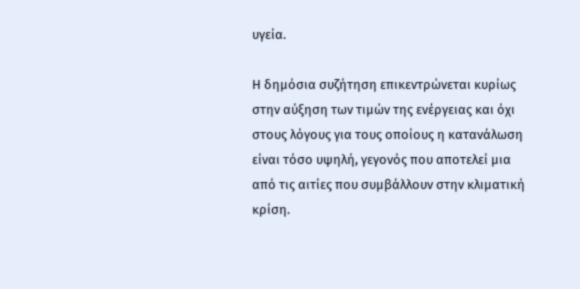υγεία.

Η δημόσια συζήτηση επικεντρώνεται κυρίως στην αύξηση των τιμών της ενέργειας και όχι στους λόγους για τους οποίους η κατανάλωση είναι τόσο υψηλή, γεγονός που αποτελεί μια από τις αιτίες που συμβάλλουν στην κλιματική κρίση.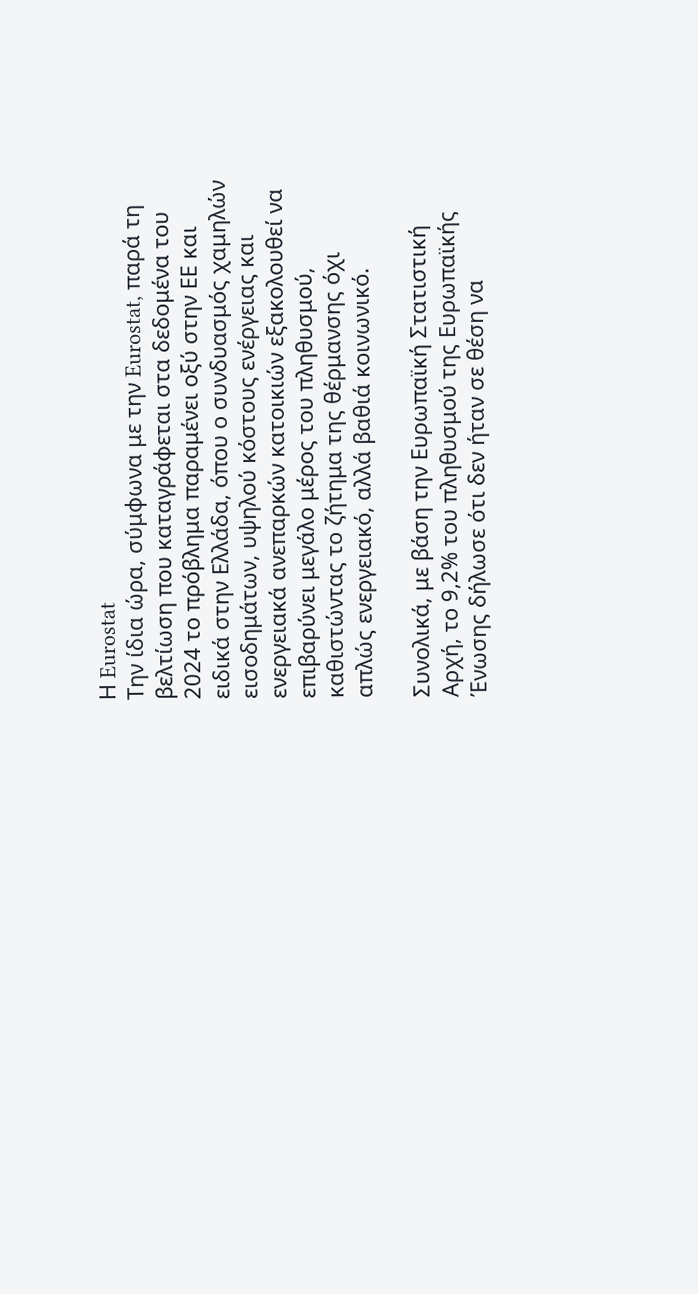Η Eurostat
Την ίδια ώρα, σύμφωνα με την Eurostat, παρά τη βελτίωση που καταγράφεται στα δεδομένα του 2024 το πρόβλημα παραμένει οξύ στην ΕΕ και ειδικά στην Ελλάδα, όπου ο συνδυασμός χαμηλών εισοδημάτων, υψηλού κόστους ενέργειας και ενεργειακά ανεπαρκών κατοικιών εξακολουθεί να επιβαρύνει μεγάλο μέρος του πληθυσμού, καθιστώντας το ζήτημα της θέρμανσης όχι απλώς ενεργειακό, αλλά βαθιά κοινωνικό.

Συνολικά, με βάση την Ευρωπαϊκή Στατιστική Αρχή, το 9,2% του πληθυσμού της Ευρωπαϊκής Ένωσης δήλωσε ότι δεν ήταν σε θέση να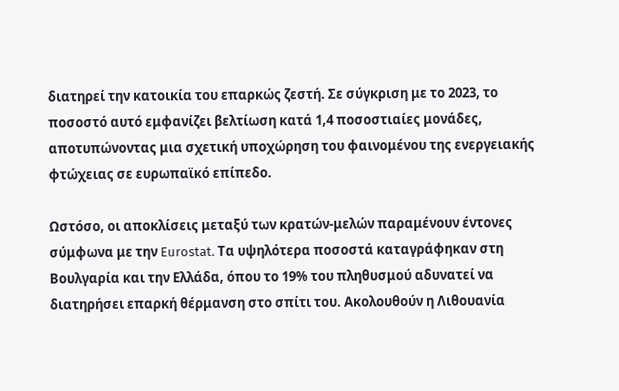διατηρεί την κατοικία του επαρκώς ζεστή. Σε σύγκριση με το 2023, το ποσοστό αυτό εμφανίζει βελτίωση κατά 1,4 ποσοστιαίες μονάδες, αποτυπώνοντας μια σχετική υποχώρηση του φαινομένου της ενεργειακής φτώχειας σε ευρωπαϊκό επίπεδο.

Ωστόσο, οι αποκλίσεις μεταξύ των κρατών-μελών παραμένουν έντονες σύμφωνα με την Eurostat. Τα υψηλότερα ποσοστά καταγράφηκαν στη Βουλγαρία και την Ελλάδα, όπου το 19% του πληθυσμού αδυνατεί να διατηρήσει επαρκή θέρμανση στο σπίτι του. Ακολουθούν η Λιθουανία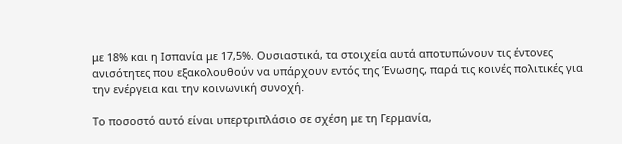με 18% και η Ισπανία με 17,5%. Ουσιαστικά, τα στοιχεία αυτά αποτυπώνουν τις έντονες ανισότητες που εξακολουθούν να υπάρχουν εντός της Ένωσης, παρά τις κοινές πολιτικές για την ενέργεια και την κοινωνική συνοχή.

Το ποσοστό αυτό είναι υπερτριπλάσιο σε σχέση με τη Γερμανία,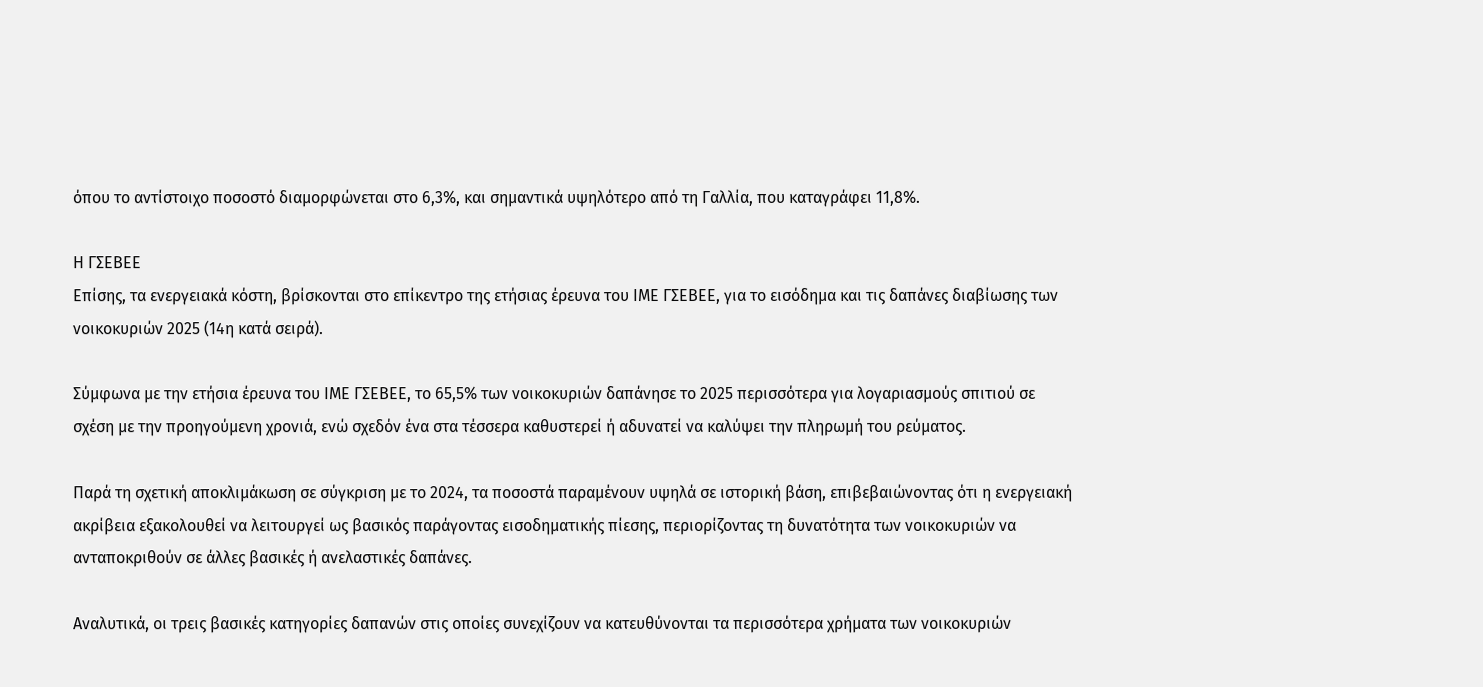όπου το αντίστοιχο ποσοστό διαμορφώνεται στο 6,3%, και σημαντικά υψηλότερο από τη Γαλλία, που καταγράφει 11,8%.

Η ΓΣΕΒΕΕ
Επίσης, τα ενεργειακά κόστη, βρίσκονται στο επίκεντρο της ετήσιας έρευνα του ΙΜΕ ΓΣΕΒΕΕ, για το εισόδημα και τις δαπάνες διαβίωσης των νοικοκυριών 2025 (14η κατά σειρά).

Σύμφωνα με την ετήσια έρευνα του ΙΜΕ ΓΣΕΒΕΕ, το 65,5% των νοικοκυριών δαπάνησε το 2025 περισσότερα για λογαριασμούς σπιτιού σε σχέση με την προηγούμενη χρονιά, ενώ σχεδόν ένα στα τέσσερα καθυστερεί ή αδυνατεί να καλύψει την πληρωμή του ρεύματος.

Παρά τη σχετική αποκλιμάκωση σε σύγκριση με το 2024, τα ποσοστά παραμένουν υψηλά σε ιστορική βάση, επιβεβαιώνοντας ότι η ενεργειακή ακρίβεια εξακολουθεί να λειτουργεί ως βασικός παράγοντας εισοδηματικής πίεσης, περιορίζοντας τη δυνατότητα των νοικοκυριών να ανταποκριθούν σε άλλες βασικές ή ανελαστικές δαπάνες.

Αναλυτικά, οι τρεις βασικές κατηγορίες δαπανών στις οποίες συνεχίζουν να κατευθύνονται τα περισσότερα χρήματα των νοικοκυριών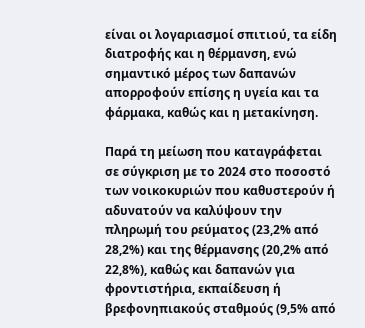είναι οι λογαριασμοί σπιτιού, τα είδη διατροφής και η θέρμανση, ενώ σημαντικό μέρος των δαπανών απορροφούν επίσης η υγεία και τα φάρμακα, καθώς και η μετακίνηση.

Παρά τη μείωση που καταγράφεται σε σύγκριση με το 2024 στο ποσοστό των νοικοκυριών που καθυστερούν ή αδυνατούν να καλύψουν την πληρωμή του ρεύματος (23,2% από 28,2%) και της θέρμανσης (20,2% από 22,8%), καθώς και δαπανών για φροντιστήρια, εκπαίδευση ή βρεφονηπιακούς σταθμούς (9,5% από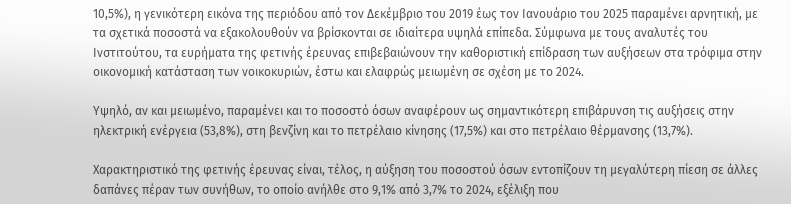10,5%), η γενικότερη εικόνα της περιόδου από τον Δεκέμβριο του 2019 έως τον Ιανουάριο του 2025 παραμένει αρνητική, με τα σχετικά ποσοστά να εξακολουθούν να βρίσκονται σε ιδιαίτερα υψηλά επίπεδα. Σύμφωνα με τους αναλυτές του Ινστιτούτου, τα ευρήματα της φετινής έρευνας επιβεβαιώνουν την καθοριστική επίδραση των αυξήσεων στα τρόφιμα στην οικονομική κατάσταση των νοικοκυριών, έστω και ελαφρώς μειωμένη σε σχέση με το 2024.

Υψηλό, αν και μειωμένο, παραμένει και το ποσοστό όσων αναφέρουν ως σημαντικότερη επιβάρυνση τις αυξήσεις στην ηλεκτρική ενέργεια (53,8%), στη βενζίνη και το πετρέλαιο κίνησης (17,5%) και στο πετρέλαιο θέρμανσης (13,7%).

Χαρακτηριστικό της φετινής έρευνας είναι, τέλος, η αύξηση του ποσοστού όσων εντοπίζουν τη μεγαλύτερη πίεση σε άλλες δαπάνες πέραν των συνήθων, το οποίο ανήλθε στο 9,1% από 3,7% το 2024, εξέλιξη που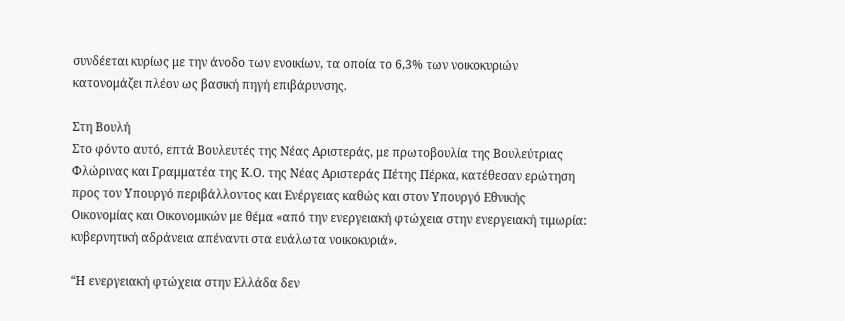συνδέεται κυρίως με την άνοδο των ενοικίων, τα οποία το 6,3% των νοικοκυριών κατονομάζει πλέον ως βασική πηγή επιβάρυνσης.

Στη Βουλή
Στο φόντο αυτό, επτά Βουλευτές της Νέας Αριστεράς, με πρωτοβουλία της Βουλεύτριας Φλώρινας και Γραμματέα της Κ.Ο. της Νέας Αριστεράς Πέτης Πέρκα, κατέθεσαν ερώτηση προς τον Υπουργό περιβάλλοντος και Ενέργειας καθώς και στον Υπουργό Εθνικής Οικονομίας και Οικονομικών με θέμα «από την ενεργειακή φτώχεια στην ενεργειακή τιμωρία: κυβερνητική αδράνεια απέναντι στα ευάλωτα νοικοκυριά».

“Η ενεργειακή φτώχεια στην Ελλάδα δεν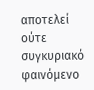αποτελεί ούτε συγκυριακό φαινόμενο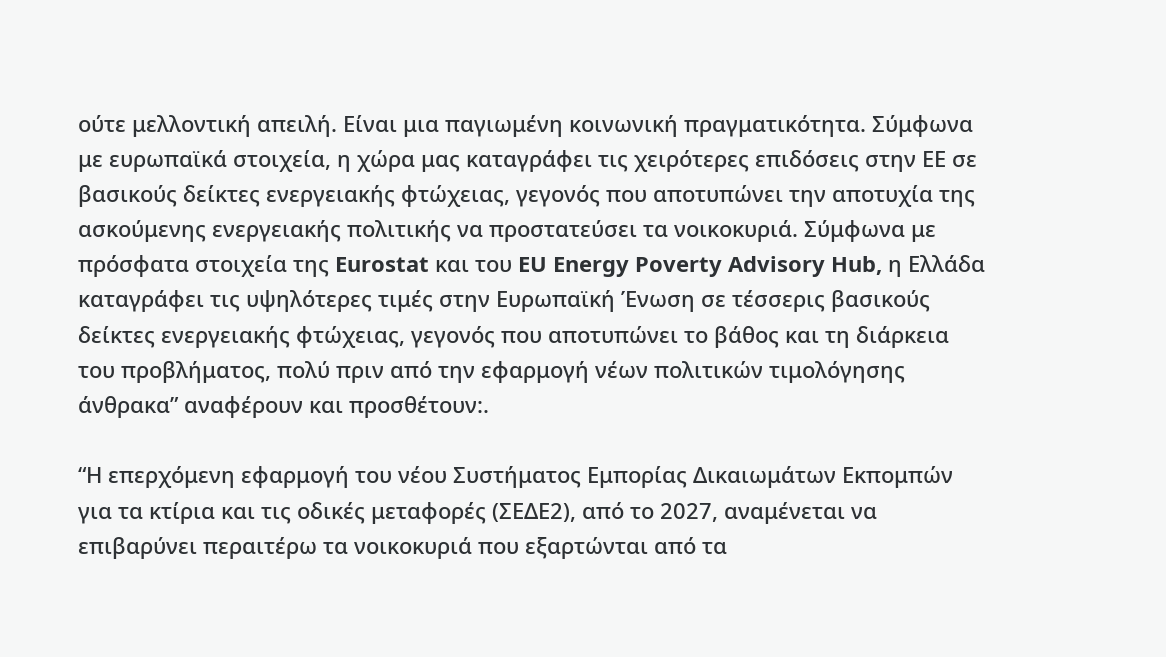ούτε μελλοντική απειλή. Είναι μια παγιωμένη κοινωνική πραγματικότητα. Σύμφωνα με ευρωπαϊκά στοιχεία, η χώρα μας καταγράφει τις χειρότερες επιδόσεις στην ΕΕ σε βασικούς δείκτες ενεργειακής φτώχειας, γεγονός που αποτυπώνει την αποτυχία της ασκούμενης ενεργειακής πολιτικής να προστατεύσει τα νοικοκυριά. Σύμφωνα με πρόσφατα στοιχεία της Eurostat και του EU Energy Poverty Advisory Hub, η Ελλάδα καταγράφει τις υψηλότερες τιμές στην Ευρωπαϊκή Ένωση σε τέσσερις βασικούς δείκτες ενεργειακής φτώχειας, γεγονός που αποτυπώνει το βάθος και τη διάρκεια του προβλήματος, πολύ πριν από την εφαρμογή νέων πολιτικών τιμολόγησης άνθρακα” αναφέρουν και προσθέτουν:.

“Η επερχόμενη εφαρμογή του νέου Συστήματος Εμπορίας Δικαιωμάτων Εκπομπών για τα κτίρια και τις οδικές μεταφορές (ΣΕΔΕ2), από το 2027, αναμένεται να επιβαρύνει περαιτέρω τα νοικοκυριά που εξαρτώνται από τα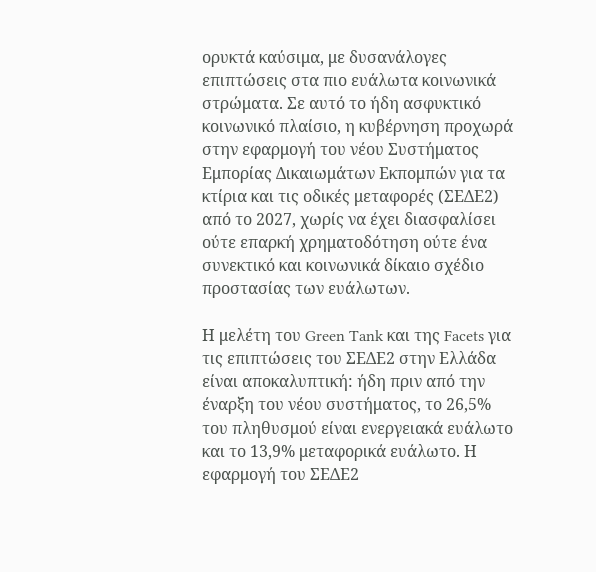ορυκτά καύσιμα, με δυσανάλογες επιπτώσεις στα πιο ευάλωτα κοινωνικά στρώματα. Σε αυτό το ήδη ασφυκτικό κοινωνικό πλαίσιο, η κυβέρνηση προχωρά στην εφαρμογή του νέου Συστήματος Εμπορίας Δικαιωμάτων Εκπομπών για τα κτίρια και τις οδικές μεταφορές (ΣΕΔΕ2) από το 2027, χωρίς να έχει διασφαλίσει ούτε επαρκή χρηματοδότηση ούτε ένα συνεκτικό και κοινωνικά δίκαιο σχέδιο προστασίας των ευάλωτων.

Η μελέτη του Green Tank και της Facets για τις επιπτώσεις του ΣΕΔΕ2 στην Ελλάδα είναι αποκαλυπτική: ήδη πριν από την έναρξη του νέου συστήματος, το 26,5% του πληθυσμού είναι ενεργειακά ευάλωτο και το 13,9% μεταφορικά ευάλωτο. Η εφαρμογή του ΣΕΔΕ2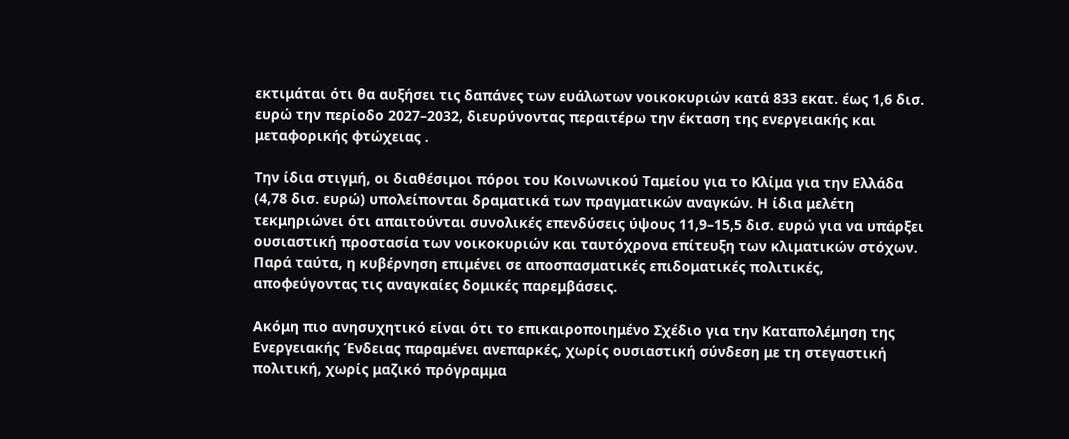εκτιμάται ότι θα αυξήσει τις δαπάνες των ευάλωτων νοικοκυριών κατά 833 εκατ. έως 1,6 δισ. ευρώ την περίοδο 2027–2032, διευρύνοντας περαιτέρω την έκταση της ενεργειακής και μεταφορικής φτώχειας .

Την ίδια στιγμή, οι διαθέσιμοι πόροι του Κοινωνικού Ταμείου για το Κλίμα για την Ελλάδα (4,78 δισ. ευρώ) υπολείπονται δραματικά των πραγματικών αναγκών. Η ίδια μελέτη τεκμηριώνει ότι απαιτούνται συνολικές επενδύσεις ύψους 11,9–15,5 δισ. ευρώ για να υπάρξει ουσιαστική προστασία των νοικοκυριών και ταυτόχρονα επίτευξη των κλιματικών στόχων. Παρά ταύτα, η κυβέρνηση επιμένει σε αποσπασματικές επιδοματικές πολιτικές, αποφεύγοντας τις αναγκαίες δομικές παρεμβάσεις.

Ακόμη πιο ανησυχητικό είναι ότι το επικαιροποιημένο Σχέδιο για την Καταπολέμηση της Ενεργειακής Ένδειας παραμένει ανεπαρκές, χωρίς ουσιαστική σύνδεση με τη στεγαστική πολιτική, χωρίς μαζικό πρόγραμμα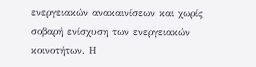ενεργειακών ανακαινίσεων και χωρίς σοβαρή ενίσχυση των ενεργειακών κοινοτήτων. Η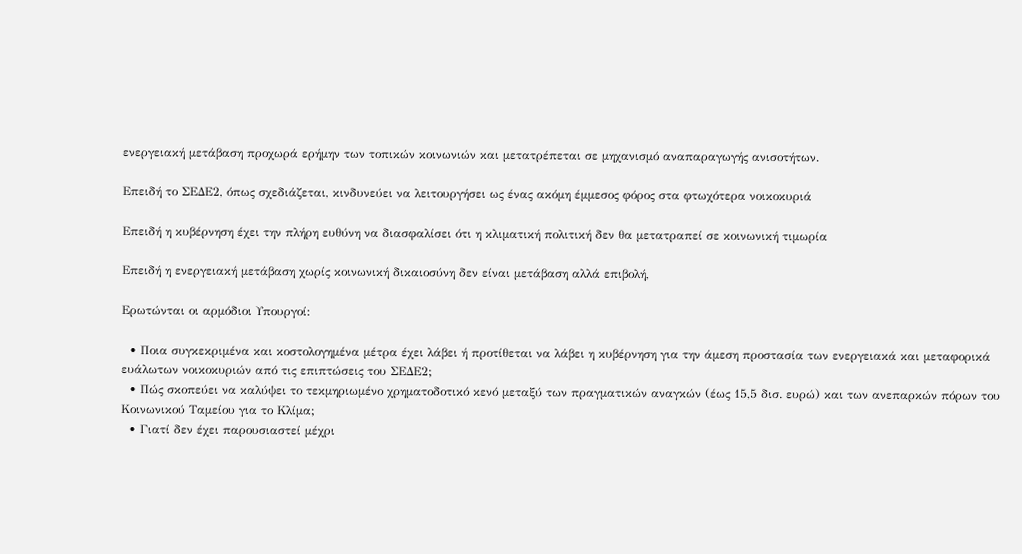ενεργειακή μετάβαση προχωρά ερήμην των τοπικών κοινωνιών και μετατρέπεται σε μηχανισμό αναπαραγωγής ανισοτήτων.

Επειδή το ΣΕΔΕ2, όπως σχεδιάζεται, κινδυνεύει να λειτουργήσει ως ένας ακόμη έμμεσος φόρος στα φτωχότερα νοικοκυριά

Επειδή η κυβέρνηση έχει την πλήρη ευθύνη να διασφαλίσει ότι η κλιματική πολιτική δεν θα μετατραπεί σε κοινωνική τιμωρία

Επειδή η ενεργειακή μετάβαση χωρίς κοινωνική δικαιοσύνη δεν είναι μετάβαση αλλά επιβολή,

Ερωτώνται οι αρμόδιοι Υπουργοί:

  • Ποια συγκεκριμένα και κοστολογημένα μέτρα έχει λάβει ή προτίθεται να λάβει η κυβέρνηση για την άμεση προστασία των ενεργειακά και μεταφορικά ευάλωτων νοικοκυριών από τις επιπτώσεις του ΣΕΔΕ2;
  • Πώς σκοπεύει να καλύψει το τεκμηριωμένο χρηματοδοτικό κενό μεταξύ των πραγματικών αναγκών (έως 15,5 δισ. ευρώ) και των ανεπαρκών πόρων του Κοινωνικού Ταμείου για το Κλίμα;
  • Γιατί δεν έχει παρουσιαστεί μέχρι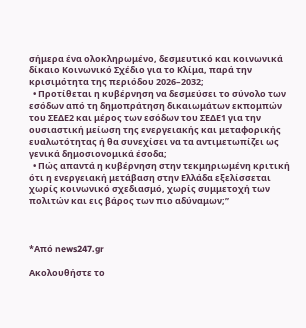σήμερα ένα ολοκληρωμένο, δεσμευτικό και κοινωνικά δίκαιο Κοινωνικό Σχέδιο για το Κλίμα, παρά την κρισιμότητα της περιόδου 2026–2032;
  • Προτίθεται η κυβέρνηση να δεσμεύσει το σύνολο των εσόδων από τη δημοπράτηση δικαιωμάτων εκπομπών του ΣΕΔΕ2 και μέρος των εσόδων του ΣΕΔΕ1 για την ουσιαστική μείωση της ενεργειακής και μεταφορικής ευαλωτότητας ή θα συνεχίσει να τα αντιμετωπίζει ως γενικά δημοσιονομικά έσοδα;
  • Πώς απαντά η κυβέρνηση στην τεκμηριωμένη κριτική ότι η ενεργειακή μετάβαση στην Ελλάδα εξελίσσεται χωρίς κοινωνικό σχεδιασμό, χωρίς συμμετοχή των πολιτών και εις βάρος των πιο αδύναμων;”



*Από news247.gr

Ακολουθήστε το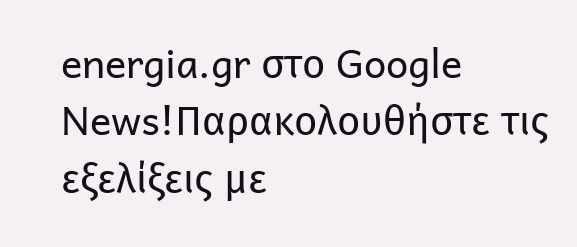energia.gr στο Google News!Παρακολουθήστε τις εξελίξεις με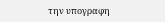την υπογραφη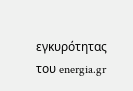εγκυρότητας του energia.gr